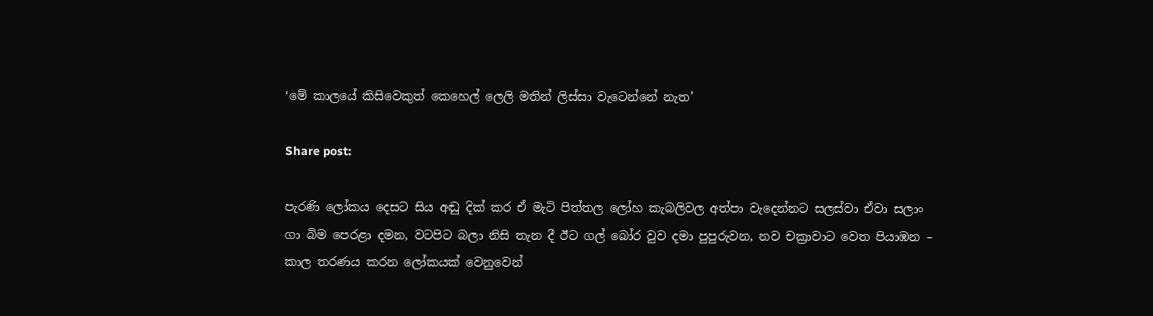‘මේ කාලයේ කිසිවෙකුත් කෙහෙල් ලෙලි මතින් ලිස්සා වැටෙන්නේ නැත’

Share post:

පැරණි ලෝකය දෙසට සිය අඬු දික් කර ඒ මැටි පිත්තල ලෝහ කැබලිවල අත්පා වැදෙන්නට සලස්වා ඒවා සලාං ගා බිම පෙරළා දමන, වටපිට බලා නිසි තැන දී ඊට ගල් බෝර වුව දමා පුපුරුවන, නව චක්‍රාවාට වෙත පියාඹන – කාල තරණය කරන ලෝකයක් වෙනුවෙන්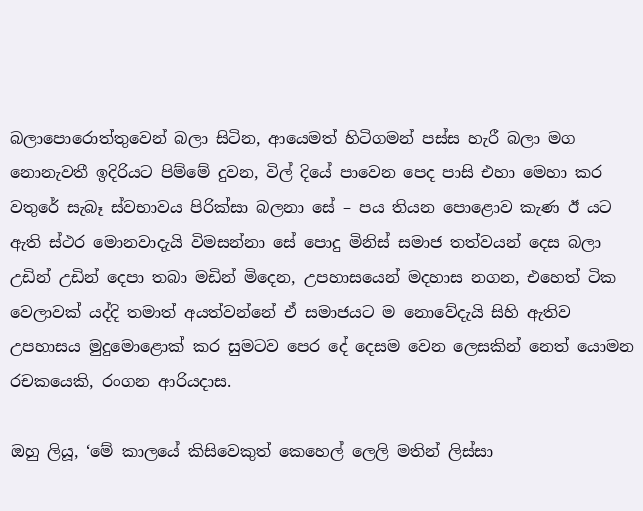බලාපොරොත්තුවෙන් බලා සිටින, ආයෙමත් හිටිගමන් පස්ස හැරී බලා මග නොනැවතී ඉදිරියට පිම්මේ දුවන, විල් දියේ පාවෙන පෙද පාසි එහා මෙහා කර වතුරේ සැබෑ ස්වභාවය පිරික්සා බලනා සේ – පය තියන පොළොව කැණ ඊ යට ඇති ස්ථර මොනවාදැයි විමසන්නා සේ පොදු මිනිස් සමාජ තත්වයන් දෙස බලා උඩින් උඩින් දෙපා තබා මඩින් මිදෙන, උපහාසයෙන් මදහාස නගන, එහෙත් ටික වෙලාවක් යද්දි තමාත් අයත්වන්නේ ඒ සමාජයට ම නොවේදැයි සිහි ඇතිව උපහාසය මුදුමොළොක් කර සුමටව පෙර දේ දෙසම වෙන ලෙසකින් නෙත් යොමන රචකයෙකි, රංගන ආරියදාස.

ඔහු ලියූ, ‘මේ කාලයේ කිසිවෙකුත් කෙහෙල් ලෙලි මතින් ලිස්සා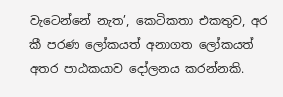වැටෙන්නේ නැත’, කෙටිකතා එකතුව, අර කී පරණ ලෝකයත් අනාගත ලෝකයත් අතර පාඨකයාව දෝලනය කරන්නකි.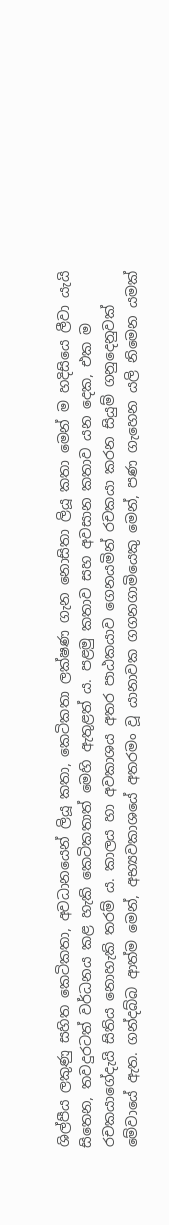ශිල්පීය ලකුණු සහිත කෙටිකතා, අවධානයෙන් ලියූ කතා, කෙටිකතා ලක්ෂණ ගැන නොසිතා ලියූ කතා මෙන් ම හදිසියෙ ලීවා යැයි සිතෙන, තවදුරටත් වර්ධනය කළ හැකි කෙටිකතාත් මෙහි ඇතුළත් ය. පළමු කතාව සහ අවසාන කතාව යන දෙක, එක ම රචකයාගේදැයි සිතිය නොහැකි තරම්‍ ය. කාලය හා අවකාශය අතර පාඨකයාව ගෙනයමින් රචකයා කරන සියුම් ගනුදෙනුවක් මේවායේ ඇත. ගන්දබ්බ ආත්ම මෙන්, අභ්‍යවකාශයේ අතරමං වූ යානාවක ගගනගාමියෙකු මෙන්, පණ ගැහෙන යලි නිමෙන යමක්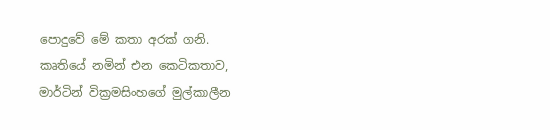පොදුවේ මේ කතා අරක් ගනි.
කෘතියේ නමින් එන කෙටිකතාව, මාර්ටින් වික්‍රමසිංහගේ මුල්කාලීන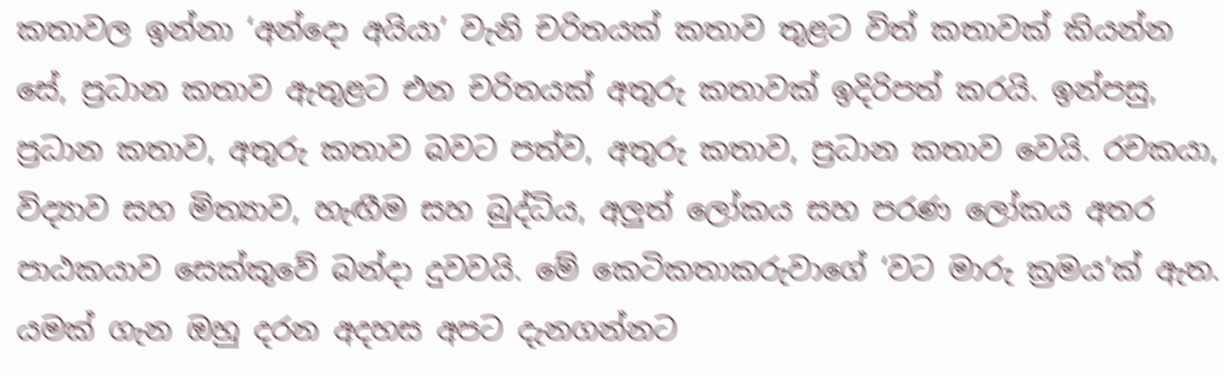කතාවල ඉන්නා ‘අන්දො අයියා’ වැනි චරිතයක් කතාව තුළට විත් කතාවක් කියන්න සේ, ප්‍රධාන කතාව ඇතුළට එන චරිතයක් අතුරු කතාවක් ඉදිරිපත් කරයි. ඉන්පසු, ප්‍රධාන කතාව, අතුරු කතාව බවට පත්ව, අතුරු කතාව, ප්‍රධාන කතාව වෙයි. රචකයා, විද්‍යාව සහ මිත්‍යාව, හැඟීම සහ බුද්ධිය, අලුත් ලෝකය සහ පරණ ලෝකය අතර පාඨකයාව සෙක්කුවේ බන්දා දුවවයි. මේ කෙටිකතාකරුවාගේ ‘වට මාරු ක්‍රමය’ක් ඇත. යමක් ගැන ඔහු දරන අදහස අපට දැනගන්නට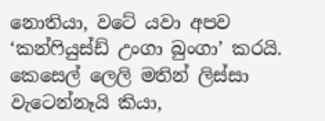නොතියා, වටේ යවා අපව ‘කන්ෆියුස්ඩ් උංගා බුංගා’ කරයි. කෙසෙල් ලෙලි මතින් ලිස්සා වැටෙන්නෑයි කියා,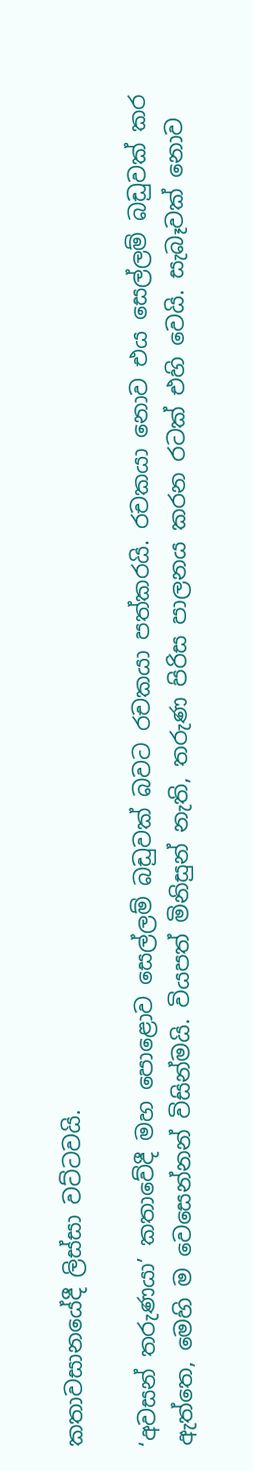කතාවසානයේදී ලිස්සා වට්ටවයි.

‘අවසන් තරුණයා’ කතාවේදී මහ පොළොව සෙල්ලම් බඩුවක් බවට රචකයා පත්කරයි. රචකයා නොව එය සෙල්ලම් බඩුවක් කර ඇත්තෙ, මෙහි ම වෙසෙන්නන් විසින්මයි. වියපත් මිනිසුන් නැති, තරුණ පිරිස පාලනය කරන රටක් එහි වෙයි. සැබෑවක් නොව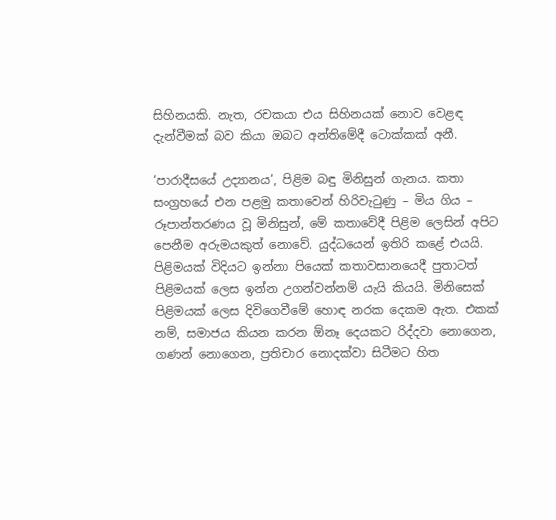සිහිනයකි. නැත, රචකයා එය සිහිනයක් නොව වෙළඳ දැන්වීමක් බව කියා ඔබට අන්තිමේදී ටොක්කක් අනී.

‘පාරාදීසයේ උද්‍යානය’, පිළිම බඳු මිනිසුන් ගැනය. කතා සංග්‍රහයේ එන පළමු කතාවෙන් හිරිවැටුණු – මිය ගිය – රූපාන්තරණය වූ මිනිසුන්, මේ කතාවේදී පිළිම ලෙසින් අපිට පෙනීම අරුමයකුත් නොවේ. යුද්ධයෙන් ඉතිරි කළේ එයයි. පිළිමයක් විදියට ඉන්නා පියෙක් කතාවසානයෙදී පුතාටත් පිළිමයක් ලෙස ඉන්න උගන්වන්නම් යැයි කියයි. මිනිසෙක් පිළිමයක් ලෙස දිවිගෙවීමේ හොඳ නරක දෙකම ඇත. එකක් නම්, සමාජය කියන කරන ඕනෑ දෙයකට රිද්දවා නොගෙන, ගණන් නොගෙන, ප්‍රතිචාර නොදක්වා සිටීමට හිත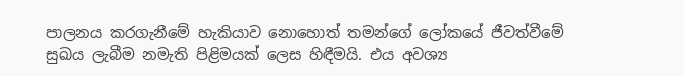පාලනය කරගැනීමේ හැකියාව නොහොත් තමන්ගේ ලෝකයේ ජීවත්වීමේ සුඛය ලැබීම නමැති පිළිමයක් ලෙස හිඳීමයි. එය අවශ්‍ය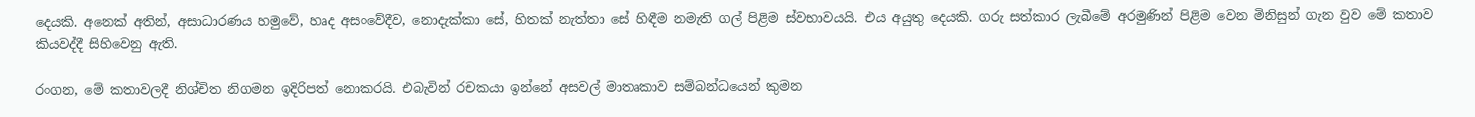දෙයකි. අනෙක් අතින්, අසාධාරණය හමුවේ, හෘද අසංවේදීව, නොදැක්කා සේ, හිතක් නැත්තා සේ හිඳීම නමැති ගල් පිළිම ස්වභාවයයි. එය අයුතු දෙයකි. ගරු සත්කාර ලැබීමේ අරමුණින් පිළිම වෙන මිනිසුන් ගැන වුව මේ කතාව කියවද්දී සිහිවෙනු ඇති.

රංගන, මේ කතාවලදී නිශ්චිත නිගමන ඉදිරිපත් නොකරයි. එබැවින් රචකයා ඉන්නේ අසවල් මාතෘකාව සම්බන්ධයෙන් කුමන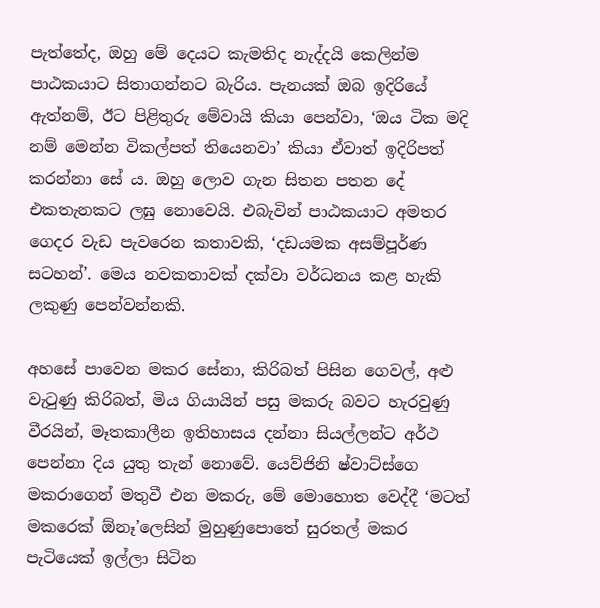පැත්තේද, ඔහු මේ දෙයට කැමතිද නැද්දයි කෙලින්ම පාඨකයාට සිතාගන්නට බැරිය. පැනයක් ඔබ ඉදිරියේ ඇත්නම්, ඊට පිළිතුරු මේවායි කියා පෙන්වා, ‘ඔය ටික මදි නම් මෙන්න විකල්පත් තියෙනවා’ කියා ඒවාත් ඉදිරිපත් කරන්නා සේ ය. ඔහු ලොව ගැන සිතන පතන දේ එකතැනකට ලඝු නොවෙයි. එබැවින් පාඨකයාට අමතර ගෙදර වැඩ පැවරෙන කතාවකි, ‘දඩයමක අසම්පූර්ණ සටහන්’. මෙය නවකතාවක් දක්වා වර්ධනය කළ හැකි ලකුණු පෙන්වන්නකි.

අහසේ පාවෙන මකර සේනා, කිරිබත් පිසින ගෙවල්, අළු වැටුණු කිරිබත්, මිය ගියායින් පසු මකරු බවට හැරවුණු වීරයින්, මෑතකාලීන ඉතිහාසය දන්නා සියල්ලන්ට අර්ථ පෙන්නා දිය යුතු තැන් නොවේ. යෙව්ජිනි ෂ්වාට්ස්ගෙ මකරාගෙන් මතුවී එන මකරු, මේ මොහොත වෙද්දී ‘මටත් මකරෙක් ඕනෑ’ලෙසින් මුහුණුපොතේ සුරතල් මකර පැටියෙක් ඉල්ලා සිටින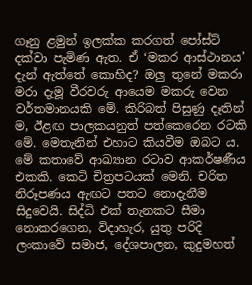ගෑනු ළමුන් ඉලක්ක කරගත් පෝස්ට් දක්වා පැමිණ ඇත. ඒ ‘මකර ආස්ථානය’ දැන් ඇත්තේ කොහිද? ඔලු තුනේ මකරා මරා දැමූ වීරවරු ආයෙම මකරු වෙන වර්තමානයකි මේ. කිරිබත් පිසුණු දෑතින් ම, ඊළඟ පාලකයනුත් පත්කෙරෙන රටකි මේ. මෙතැනින් එහාට කියවීම ඔබට ය. මේ කතාවේ ආඛ්‍යාන රටාව ආකර්ෂණීය එකකි. කෙටි චිත්‍රපටයක් මෙනි. චරිත නිරූපණය ඇඟට පතට නොදැනීම සිදුවෙයි. සිද්ධි එක් තැනකට සීමා නොකරගෙන, විදාහැර, යුතු පරිදි ලංකාවේ සමාජ, දේශපාලන, කුදුමහත්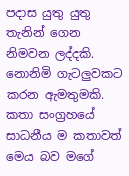පදාස යුතු යුතු තැනින් ගෙන නිමවන ලද්දකි. නොනිමි ගැටලුවකට කරන ඇමතුමකි. කතා සංග්‍රහයේ සාධනීය ම කතාවත් මෙය බව මගේ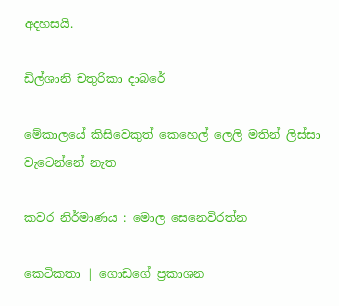අදහසයි.

ඩිල්ශානි චතුරිකා දාබරේ

මේකාලයේ කිසිවෙකුත් කෙහෙල් ලෙලි මතින් ලිස්සා වැටෙන්නේ නැත

කවර නිර්මාණය : මොල සෙනෙවිරත්න

කෙටිකතා | ගොඩගේ ප්‍රකාශන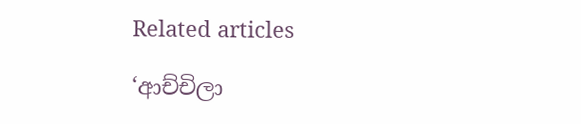Related articles

‘ආච්චිලා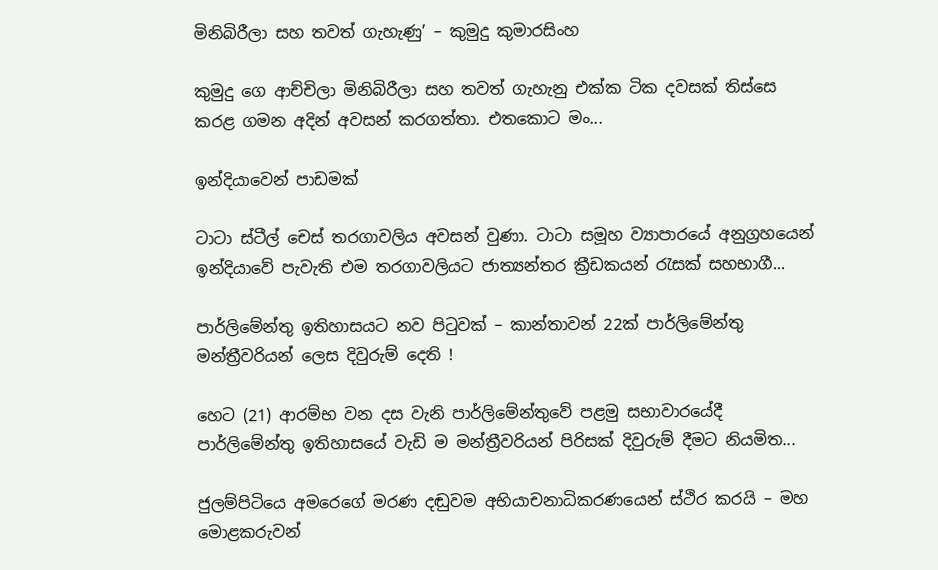මිනිබිරීලා සහ තවත් ගැහැණු’ – කුමුදු කුමාරසිංහ

කුමුදු ගෙ ආච්චිලා මිනිබිරීලා සහ තවත් ගැහැනු එක්ක ටික දවසක් තිස්සෙ කරළ ගමන අදින් අවසන් කරගත්තා. එතකොට මං...

ඉන්දියාවෙන් පාඩමක්

ටාටා ස්ටීල් චෙස් තරගාවලිය අවසන් වුණා. ටාටා සමූහ ව්‍යාපාරයේ අනුග්‍රහයෙන් ඉන්දියාවේ පැවැති එම තරගාවලියට ජාත්‍යන්තර ක්‍රීඩකයන් රැසක් සහභාගී...

පාර්ලිමේන්තු ඉතිහාසයට නව පිටුවක් – කාන්තාවන් 22ක් පාර්ලිමේන්තු මන්ත්‍රීවරියන් ලෙස දිවුරුම් දෙති !

හෙට (21) ආරම්භ වන දස වැනි පාර්ලිමේන්තුවේ පළමු සභාවාරයේදී පාර්ලිමේන්තු ඉතිහාසයේ වැඩි ම මන්ත්‍රීවරියන් පිරිසක් දිවුරුම් දීමට නියමිත...

ජුලම්පිටියෙ අමරෙගේ මරණ දඬුවම අභියාචනාධිකරණයෙන් ස්ථිර කරයි – මහ මොළකරුවන්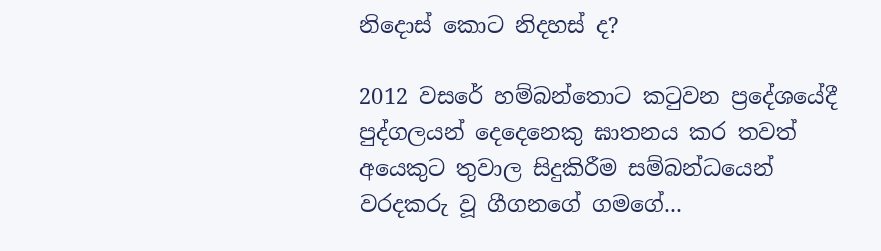නිදොස් කොට නිදහස් ද?

2012 වසරේ හම්බන්තොට කටුවන ප්‍රදේශයේදී පුද්ගලයන් දෙදෙනෙකු ඝාතනය කර තවත් අයෙකුට තුවාල සිදුකිරීම සම්බන්ධයෙන් වරදකරු වූ ගීගනගේ ගමගේ...